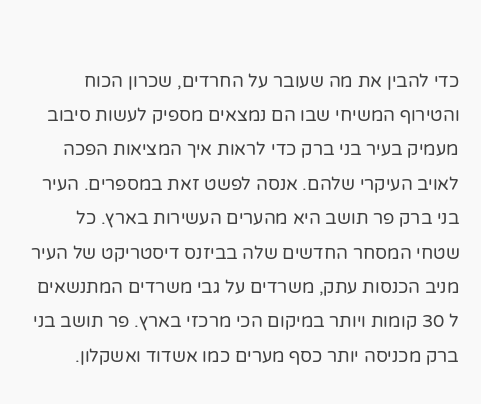כדי להבין את מה שעובר על החרדים, שכרון הכוח והטירוף המשיחי שבו הם נמצאים מספיק לעשות סיבוב מעמיק בעיר בני ברק כדי לראות איך המציאות הפכה לאויב העיקרי שלהם. אנסה לפשט זאת במספרים. העיר בני ברק פר תושב היא מהערים העשירות בארץ. כל שטחי המסחר החדשים שלה בביזנס דיסטריקט של העיר מניב הכנסות עתק, משרדים על גבי משרדים המתנשאים ל 30 קומות ויותר במיקום הכי מרכזי בארץ. פר תושב בני ברק מכניסה יותר כסף מערים כמו אשדוד ואשקלון.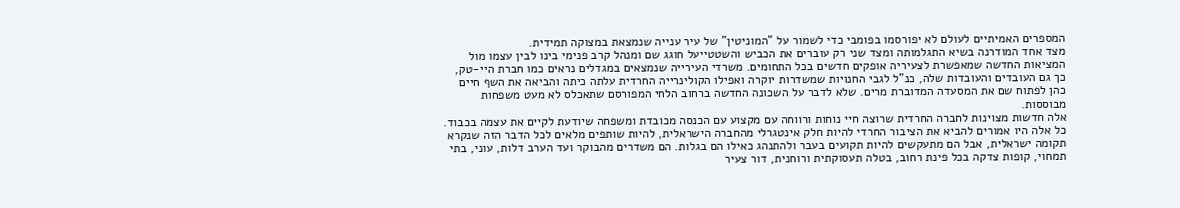המספרים האמיתיים לעולם לא יפורסמו בפומבי כדי לשמור על "המוניטין" של עיר ענייה שנמצאת במצוקה תמידית.
מצד אחד המודרנה בשיא התגלמותה ומצד שני רק עוברים את הכביש והשטטייעל חוגג שם ומנהל קרב פנימי בינו לבין עצמו מול המציאות החדשה שמאפשרת לצעיריה אופקים חדשים בכל התחומים. משרדי העירייה שנמצאים במגדלים נראים כמו חברת היי-טק, כך גם העובדים והעובדות שלה, כנ"ל לגבי החנויות שמשדרות יוקרה ואפילו הקולינרייה החרדית עלתה כיתה והביאה את השף חיים כהן לפתוח שם את המסעדה המדוברת מרים. שלא לדבר על השכונה החדשה ברחוב הלחי המפורסם שתאכלס לא מעט משפחות מבוססות.
אלה חדשות מצוינות לחברה החרדית שרוצה חיי נוחות ורווחה עם מקצוע עם הכנסה מכובדת ומשפחה שיודעת לקיים את עצמה בכבוד. כל אלה היו אמורים להביא את הציבור החרדי להיות חלק אינטגרלי מהחברה הישראלית, להיות שותפים מלאים לכל הדבר הזה שנקרא תקומה ישראלית, אבל הם מתעקשים להיות תקועים בעבר ולהתנהג כאילו הם בגלות. הם משדרים מהבוקר ועד הערב דלות, עוני, בתי תמחוי, קופות צדקה בכל פינת רחוב, בטלה תעסוקתית ורוחנית, דור צעיר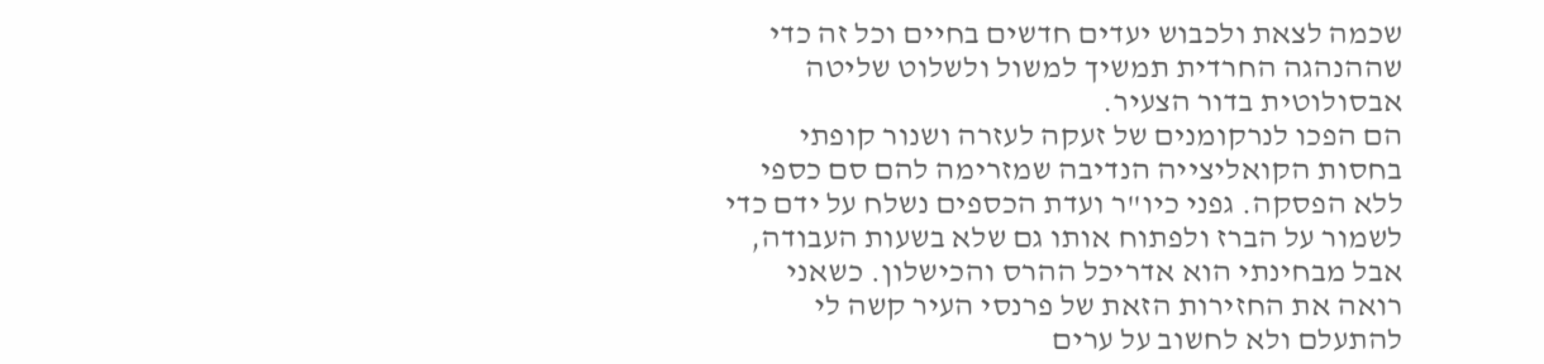שכמה לצאת ולכבוש יעדים חדשים בחיים וכל זה כדי שההנהגה החרדית תמשיך למשול ולשלוט שליטה אבסולוטית בדור הצעיר.
הם הפכו לנרקומנים של זעקה לעזרה ושנור קופתי בחסות הקואליצייה הנדיבה שמזרימה להם סם כספי ללא הפסקה. גפני כיו"ר ועדת הכספים נשלח על ידם כדי לשמור על הברז ולפתוח אותו גם שלא בשעות העבודה, אבל מבחינתי הוא אדריכל ההרס והכישלון. כשאני רואה את החזירות הזאת של פרנסי העיר קשה לי להתעלם ולא לחשוב על ערים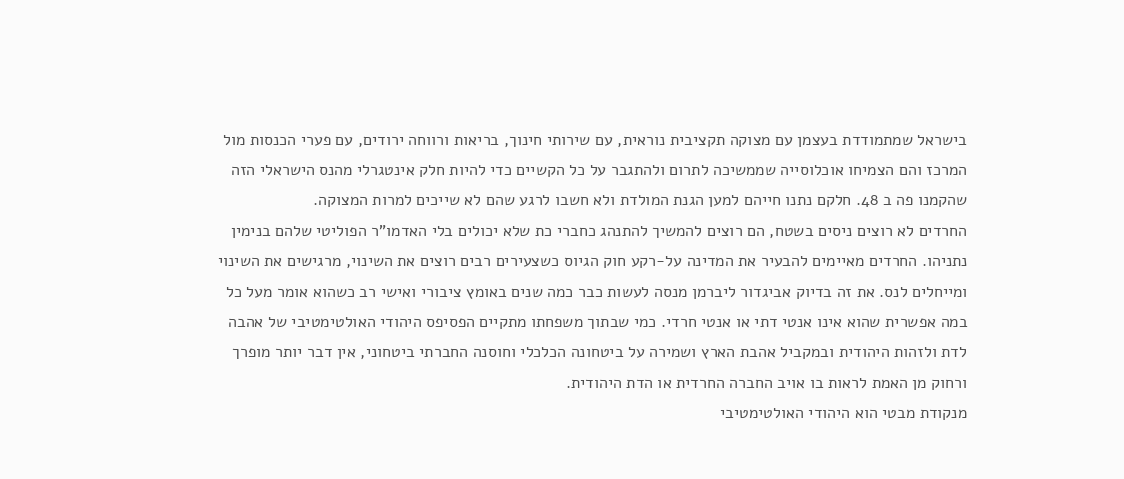בישראל שמתמודדת בעצמן עם מצוקה תקציבית נוראית, עם שירותי חינוך, בריאות ורווחה ירודים, עם פערי הכנסות מול המרכז והם הצמיחו אוכלוסייה שממשיכה לתרום ולהתגבר על כל הקשיים כדי להיות חלק אינטגרלי מהנס הישראלי הזה שהקמנו פה ב 48. חלקם נתנו חייהם למען הגנת המולדת ולא חשבו לרגע שהם לא שייכים למרות המצוקה.
החרדים לא רוצים ניסים בשטח, הם רוצים להמשיך להתנהג כחברי כת שלא יכולים בלי האדמו"ר הפוליטי שלהם בנימין נתניהו. החרדים מאיימים להבעיר את המדינה על-רקע חוק הגיוס כשצעירים רבים רוצים את השינוי, מרגישים את השינוי ומייחלים לנס. את זה בדיוק אביגדור ליברמן מנסה לעשות כבר כמה שנים באומץ ציבורי ואישי רב כשהוא אומר מעל כל במה אפשרית שהוא אינו אנטי דתי או אנטי חרדי. כמי שבתוך משפחתו מתקיים הפסיפס היהודי האולטימטיבי של אהבה לדת ולזהות היהודית ובמקביל אהבת הארץ ושמירה על ביטחונה הכלכלי וחוסנה החברתי ביטחוני, אין דבר יותר מופרך ורחוק מן האמת לראות בו אויב החברה החרדית או הדת היהודית.
מנקודת מבטי הוא היהודי האולטימטיבי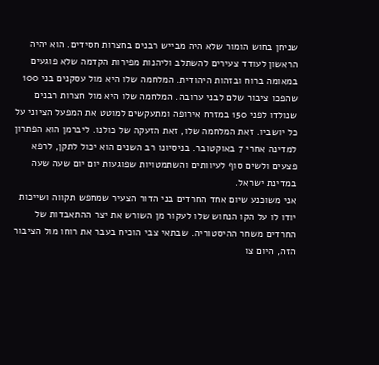שניחן בחוש הומור שלא היה מבייש רבנים בחצרות חסידים. הוא יהיה הראשון לעודד צעירים להשתלב וליהנות מפירות הקדמה שלא פוגעים במאומה ברוח ובזהות היהודית. המלחמה שלו היא מול עסקנים בני 100 שהפכו ציבור שלם לבני ערובה. המלחמה שלו היא מול חצרות רבנים שנולדו לפני 150 במזרח אירופה ומתעקשים למוטט את המפעל הציוני על כל יושביו. זאת המלחמה שלו, זאת הזעקה של כולנו. ליברמן הוא הפתרון למדינה אחרי 7 באוקטובר. בניסיונו רב השנים הוא יכול לתקן, לרפא פצעים ולשים סוף לעיוותים והשתמטויות שפוגעות יום יום שעה שעה במדינת ישראל.
אני משוכנע שיום אחד החרדים בני הדור הצעיר שמחפש תקווה ושייכות יודו לו על הקו הנחוש שלו לעקור מן השורש את יצר ההתאבדות של החרדים משחר ההיסטוריה. שבתאי צבי הוכיח בעבר את רוחו מול הציבור הזה, היום צו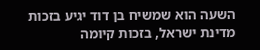השעה הוא שמשיח בן דוד יגיע בזכות מדינת ישראל, בזכות קיומה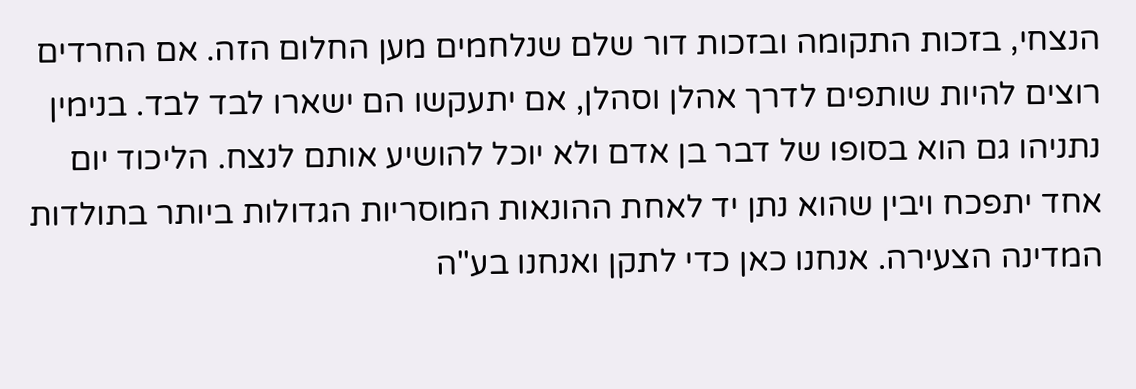הנצחי, בזכות התקומה ובזכות דור שלם שנלחמים מען החלום הזה. אם החרדים רוצים להיות שותפים לדרך אהלן וסהלן, אם יתעקשו הם ישארו לבד לבד. בנימין נתניהו גם הוא בסופו של דבר בן אדם ולא יוכל להושיע אותם לנצח. הליכוד יום אחד יתפכח ויבין שהוא נתן יד לאחת ההונאות המוסריות הגדולות ביותר בתולדות המדינה הצעירה. אנחנו כאן כדי לתקן ואנחנו בע"ה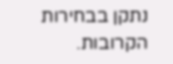נתקן בבחירות הקרובות.